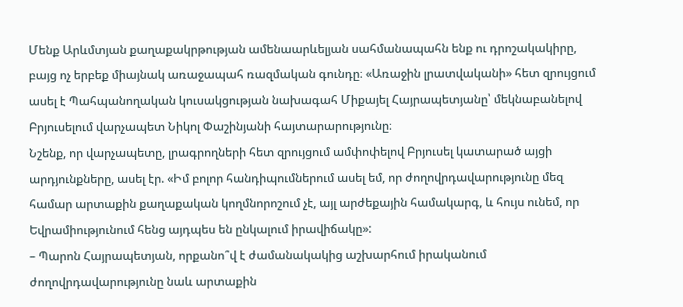Մենք Արևմտյան քաղաքակրթության ամենաարևելյան սահմանապահն ենք ու դրոշակակիրը, բայց ոչ երբեք միայնակ առաջապահ ռազմական գունդը։ «Առաջին լրատվականի» հետ զրույցում ասել է Պահպանողական կուսակցության նախագահ Միքայել Հայրապետյանը՝ մեկնաբանելով Բրյուսելում վարչապետ Նիկոլ Փաշինյանի հայտարարությունը։
Նշենք, որ վարչապետը, լրագրողների հետ զրույցում ամփոփելով Բրյուսել կատարած այցի արդյունքները, ասել էր. «Իմ բոլոր հանդիպումներում ասել եմ, որ ժողովրդավարությունը մեզ համար արտաքին քաղաքական կողմնորոշում չէ, այլ արժեքային համակարգ, և հույս ունեմ, որ Եվրամիությունում հենց այդպես են ընկալում իրավիճակը»:
– Պարոն Հայրապետյան, որքանո՞վ է ժամանակակից աշխարհում իրականում ժողովրդավարությունը նաև արտաքին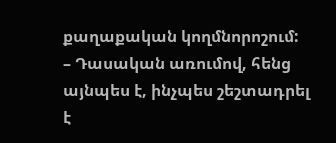քաղաքական կողմնորոշում:
– Դասական առումով, հենց այնպես է, ինչպես շեշտադրել է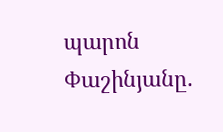պարոն Փաշինյանը.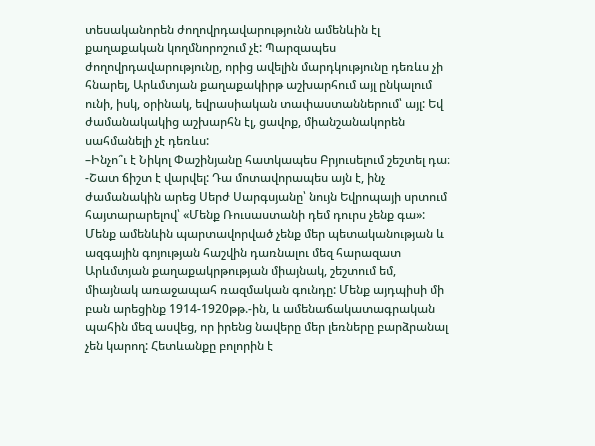տեսականորեն ժողովրդավարությունն ամենևին էլ քաղաքական կողմնորոշում չէ: Պարզապես ժողովրդավարությունը, որից ավելին մարդկությունը դեռևս չի հնարել, Արևմտյան քաղաքակիրթ աշխարհում այլ ընկալում ունի, իսկ, օրինակ, եվրասիական տափաստաններում՝ այլ: Եվ ժամանակակից աշխարհն էլ, ցավոք, միանշանակորեն սահմանելի չէ դեռևս:
–Ինչո՞ւ է Նիկոլ Փաշինյանը հատկապես Բրյուսելում շեշտել դա։
-Շատ ճիշտ է վարվել: Դա մոտավորապես այն է, ինչ ժամանակին արեց Սերժ Սարգսյանը՝ նույն Եվրոպայի սրտում հայտարարելով՝ «Մենք Ռուսաստանի դեմ դուրս չենք գա»: Մենք ամենևին պարտավորված չենք մեր պետականության և ազգային գոյության հաշվին դառնալու մեզ հարազատ Արևմտյան քաղաքակրթության միայնակ, շեշտում եմ, միայնակ առաջապահ ռազմական գունդը: Մենք այդպիսի մի բան արեցինք 1914-1920թթ.-ին, և ամենաճակատագրական պահին մեզ ասվեց, որ իրենց նավերը մեր լեռները բարձրանալ չեն կարող: Հետևանքը բոլորին է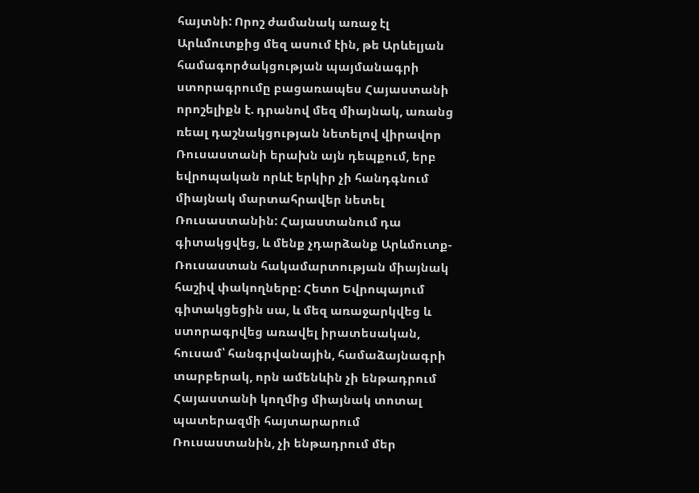հայտնի: Որոշ ժամանակ առաջ էլ Արևմուտքից մեզ ասում էին, թե Արևելյան համագործակցության պայմանագրի ստորագրումը բացառապես Հայաստանի որոշելիքն է. դրանով մեզ միայնակ, առանց ռեալ դաշնակցության նետելով վիրավոր Ռուսաստանի երախն այն դեպքում, երբ եվրոպական որևէ երկիր չի հանդգնում միայնակ մարտահրավեր նետել Ռուսաստանին: Հայաստանում դա գիտակցվեց, և մենք չդարձանք Արևմուտք-Ռուսաստան հակամարտության միայնակ հաշիվ փակողները: Հետո Եվրոպայում գիտակցեցին սա, և մեզ առաջարկվեց և ստորագրվեց առավել իրատեսական, հուսամ՝ հանգրվանային, համաձայնագրի տարբերակ, որն ամենևին չի ենթադրում Հայաստանի կողմից միայնակ տոտալ պատերազմի հայտարարում Ռուսաստանին, չի ենթադրում մեր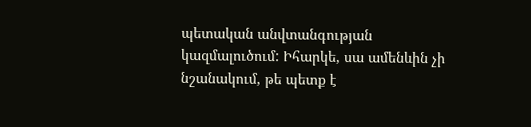պետական անվտանգության կազմալուծում: Իհարկե, սա ամենևին չի նշանակում, թե պետք է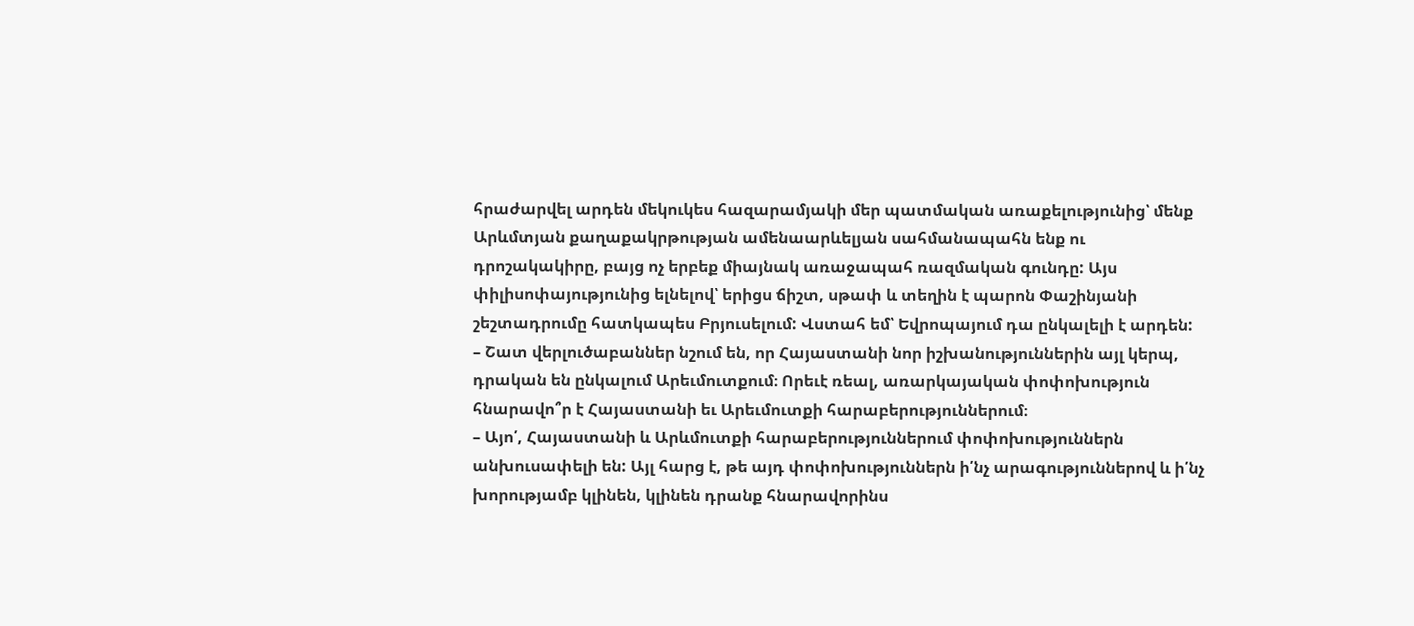հրաժարվել արդեն մեկուկես հազարամյակի մեր պատմական առաքելությունից՝ մենք Արևմտյան քաղաքակրթության ամենաարևելյան սահմանապահն ենք ու դրոշակակիրը, բայց ոչ երբեք միայնակ առաջապահ ռազմական գունդը: Այս փիլիսոփայությունից ելնելով՝ երիցս ճիշտ, սթափ և տեղին է պարոն Փաշինյանի շեշտադրումը հատկապես Բրյուսելում: Վստահ եմ՝ Եվրոպայում դա ընկալելի է արդեն:
– Շատ վերլուծաբաններ նշում են, որ Հայաստանի նոր իշխանություններին այլ կերպ, դրական են ընկալում Արեւմուտքում։ Որեւէ ռեալ, առարկայական փոփոխություն հնարավո՞ր է Հայաստանի եւ Արեւմուտքի հարաբերություններում։
– Այո՛, Հայաստանի և Արևմուտքի հարաբերություններում փոփոխություններն անխուսափելի են: Այլ հարց է, թե այդ փոփոխություններն ի՛նչ արագություններով և ի՛նչ խորությամբ կլինեն, կլինեն դրանք հնարավորինս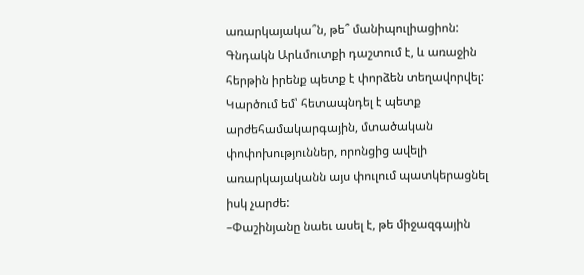առարկայակա՞ն, թե՞ մանիպուլիացիոն: Գնդակն Արևմուտքի դաշտում է, և առաջին հերթին իրենք պետք է փորձեն տեղավորվել: Կարծում եմ՝ հետապնդել է պետք արժեհամակարգային, մտածական փոփոխություններ, որոնցից ավելի առարկայականն այս փուլում պատկերացնել իսկ չարժե:
–Փաշինյանը նաեւ ասել է, թե միջազգային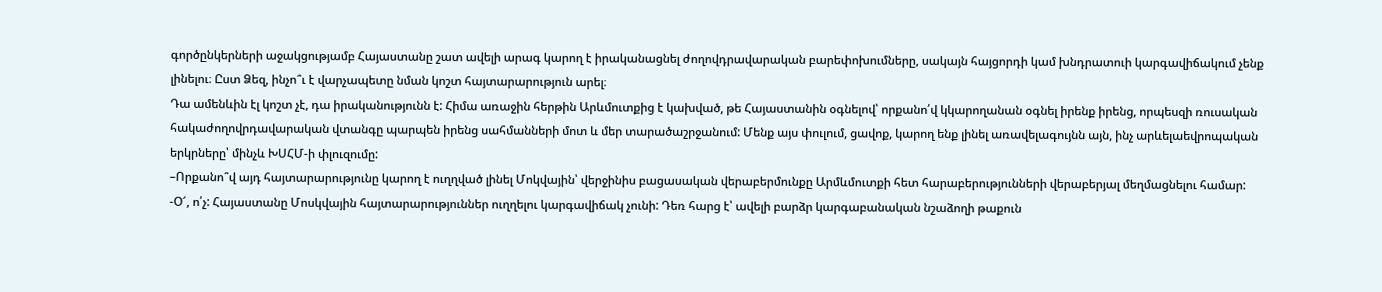գործընկերների աջակցությամբ Հայաստանը շատ ավելի արագ կարող է իրականացնել ժողովդրավարական բարեփոխումները, սակայն հայցորդի կամ խնդրատուի կարգավիճակում չենք լինելու։ Ըստ Ձեզ, ինչո՞ւ է վարչապետը նման կոշտ հայտարարություն արել։
Դա ամենևին էլ կոշտ չէ, դա իրականությունն է: Հիմա առաջին հերթին Արևմուտքից է կախված, թե Հայաստանին օգնելով՝ որքանո՛վ կկարողանան օգնել իրենք իրենց, որպեսզի ռուսական հակաժողովրդավարական վտանգը պարպեն իրենց սահմանների մոտ և մեր տարածաշրջանում: Մենք այս փուլում, ցավոք, կարող ենք լինել առավելագույնն այն, ինչ արևելաեվրոպական երկրները՝ մինչև ԽՍՀՄ-ի փլուզումը:
–Որքանո՞վ այդ հայտարարությունը կարող է ուղղված լինել Մոկվային՝ վերջինիս բացասական վերաբերմունքը Արմևմուտքի հետ հարաբերությունների վերաբերյալ մեղմացնելու համար:
-Օ՜, ո՛չ: Հայաստանը Մոսկվային հայտարարություններ ուղղելու կարգավիճակ չունի: Դեռ հարց է՝ ավելի բարձր կարգաբանական նշաձողի թաքուն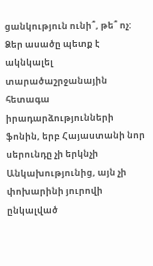ցանկություն ունի՞, թե՞ ոչ: Ձեր ասածը պետք է ակնկալել տարածաշրջանային հետագա իրադարձությունների ֆոնին, երբ Հայաստանի նոր սերունդը չի երկնչի Անկախությունից, այն չի փոխարինի յուրովի ընկալված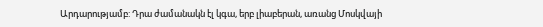Արդարությամբ: Դրա ժամանակն էլ կգա, երբ լիաբերան, առանց Մոսկվայի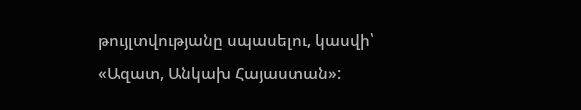թույլտվությանը սպասելու, կասվի՝ «Ազատ, Անկախ Հայաստան»: